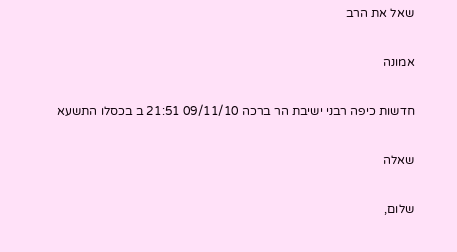שאל את הרב

אמונה

חדשות כיפה רבני ישיבת הר ברכה 09/11/10 21:51 ב בכסלו התשעא

שאלה

שלום,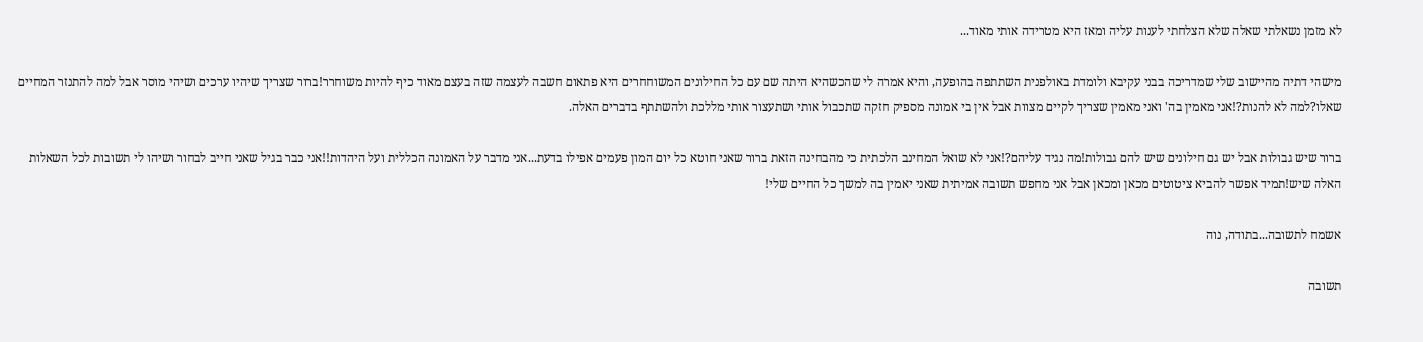לא מזמן נשאלתי שאלה שלא הצלחתי לענות עליה ומאז היא מטרידה אותי מאוד...

מישהי דתיה מהיישוב שלי שמדריכה בבני עקיבא ולומדת באולפנית השתתפה בהופעה, והיא אמרה לי שהכשהיא היתה שם עם כל החילונים המשוחחרים היא פתאום חשבה לעצמה שזה בעצם מאוד כיף להיות משוחרר!ברור שצריך שיהיו ערכים ושיהי מוסר אבל למה להתנזר המחיים שאלו?למה לא להנות?!אני מאמין בה' ואני מאמין שצריך לקיים מצוות אבל אין בי אמונה מספיק חזקה שתכבול אותי ושתעצור אותי מללכת ולהשתתף בדברים האלה.

ברור שיש גבולות אבל יש גם חילונים שיש להם גבולות!מה נגיד עליהם?!אני לא שואל המחינב הלכתית כי מהבחינה הזאת ברור שאני חוטא כל יום המון פעמים אפילו בדעת...אני מדבר על האמונה הכללית ועל היהדות!!אני כבר בגיל שאני חייב לבחור ושיהו לי תשובות לכל השאלות האלה שיש!תמיד אפשר להביא ציטוטים מכאן ומכאן אבל אני מחפש תשובה אמיתית שאני יאמין בה למשך כל החיים שלי!

אשמח לתשובה...בתודה, נוה

תשובה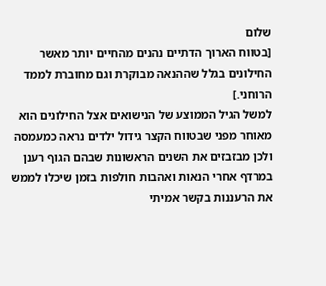שלום
[בטווח הארוך הדתיים נהנים מהחיים יותר מאשר החילונים בגלל שההנאה מבוקרת וגם מחוברת לממד הרוחני.]
למשל הגיל הממוצע של הנישואים אצל החילונים הוא מאוחר מפני שבטווח הקצר גידול ילדים נראה כמעמסה ולכן מבזבזים את השנים הראשונות שבהם הגוף רענן במרדף אחרי הנאות ואהבות חולפות בזמן שיכלו לממש את הרעננות בקשר אמיתי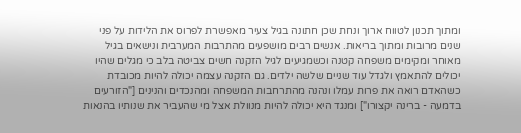ומתוך תכנון לטווח ארוך ונחת שכן חתונה בגיל צעיר מאפשרת לפרוס את הלידות על פני שנים מרובות ומתוך בריאות. אנשים רבים מושפעים מהתרבות המערבית ונישאים בגיל מאוחר ומקימים משפחה קטנה וכשמגיעים לגיל הזקנה חשים צביטה בלב כי מגלים שהיו יכולים להתאמץ ולגדל עוד שניים שלשה ילדים. גם הזקנה עצמה יכולה להיות מכובדת כשהאדם רואה את פרות עמלו ונהנה מהתרחבות המשפחה ומהנכדים והנינים ["הזורעים בדמעה - ברינה יקצורו"] ומנגד היא יכולה להיות מנוולת אצל מי שהעביר את שנותיו בהנאות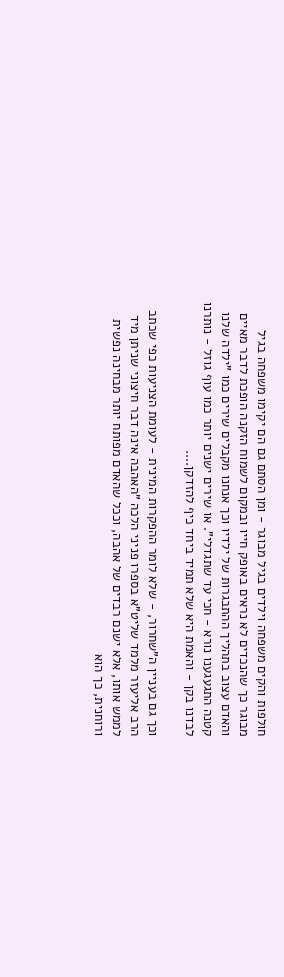חולפות והקים משפחה וילדים בגיל מבוגר - ומן הסתם גם הם יקימו משפחה בגיל מבוגר כך שהנכדים לא נראים באופק חייו ובמקום לשמוח הזקנה הופכת לדבר מאיים והאדם עצוב בתהליך ההתבגרות של ילדיו וכך אנחנו מקבלים שירים כמו "ילדה שלנו קטנה התגעגענו נורא - חכי עד שתגדלי". או שירים ישנים יותר כמו עוף גוזל - נותרנו לבדנו בקן - והאמת היא שלא תמיד ביחד כיף להזדקן....

וכך גם בעניין ה"שחרור, - שלא לומר ההפקרות המינית - לעומת הצניעות כפי שכתב הרב אליעזר מלמד שליט"א בספרו פניני הלכה "האהבה אינה דבר חיצוני שניתן מיד לממש אותו, אלא ישנם רבדים של אהבה, וככל שהאדם מפותח יותר מבחינה נפשית ורוחנית, כך הוא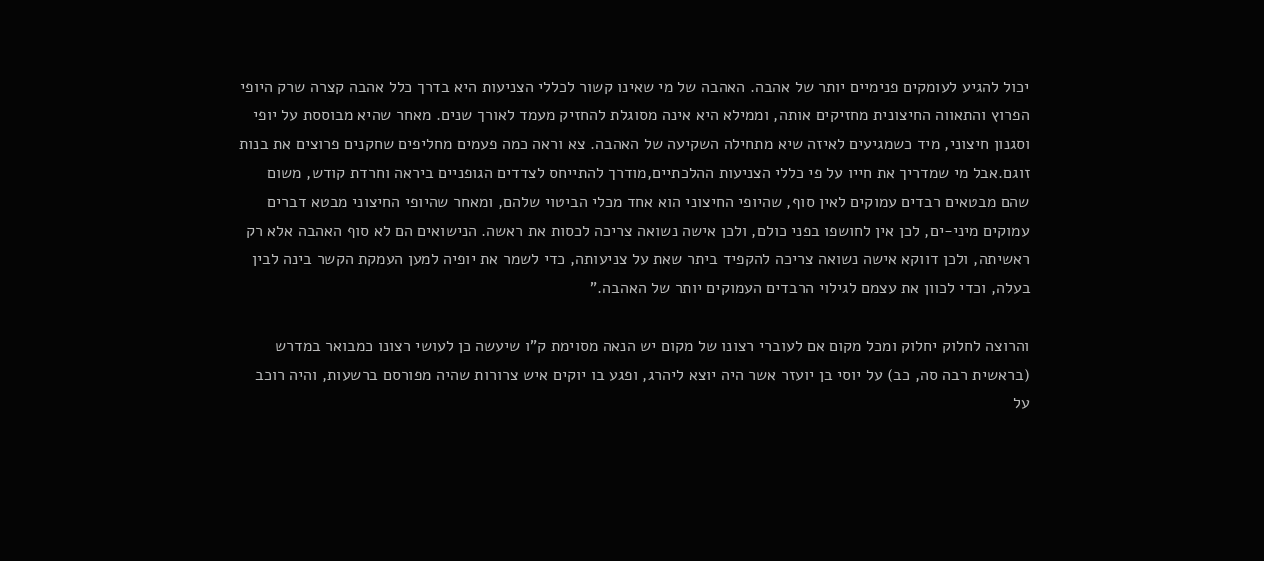יכול להגיע לעומקים פנימיים יותר של אהבה. האהבה של מי שאינו קשור לכללי הצניעות היא בדרך כלל אהבה קצרה שרק היופי הפרוץ והתאווה החיצונית מחזיקים אותה, וממילא היא אינה מסוגלת להחזיק מעמד לאורך שנים. מאחר שהיא מבוססת על יופי וסגנון חיצוני, מיד כשמגיעים לאיזה שיא מתחילה השקיעה של האהבה. צא וראה כמה פעמים מחליפים שחקנים פרוצים את בנות זוגם.אבל מי שמדריך את חייו על פי כללי הצניעות ההלכתיים,מודרך להתייחס לצדדים הגופניים ביראה וחרדת קודש, משום שהם מבטאים רבדים עמוקים לאין סוף, שהיופי החיצוני הוא אחד מכלי הביטוי שלהם, ומאחר שהיופי החיצוני מבטא דברים עמוקים מיני-ים, לכן אין לחושפו בפני כולם, ולכן אישה נשואה צריכה לכסות את ראשה. הנישואים הם לא סוף האהבה אלא רק ראשיתה, ולכן דווקא אישה נשואה צריכה להקפיד ביתר שאת על צניעותה, כדי לשמר את יופיה למען העמקת הקשר בינה לבין בעלה, וכדי לכוון את עצמם לגילוי הרבדים העמוקים יותר של האהבה."

והרוצה לחלוק יחלוק ומכל מקום אם לעוברי רצונו של מקום יש הנאה מסוימת ק"ו שיעשה כן לעושי רצונו כמבואר במדרש (בראשית רבה סה, כב) על יוסי בן יועזר אשר היה יוצא ליהרג, ופגע בו יוקים איש צרורות שהיה מפורסם ברשעות, והיה רוכב על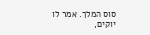סוס המלך. אמר לו יוקים,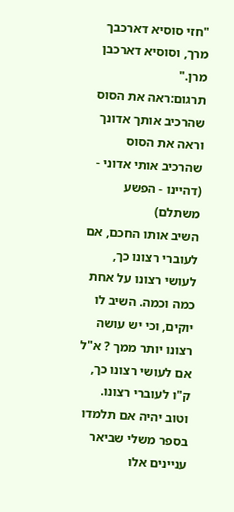"חזי סוסיא דארכבך מרך, וסוסיא דארכבן מרן."
תרגום:ראה את הסוס שהרכיב אותך אדונך וראה את הסוס שהרכיב אותי אדוני - (דהיינו - הפשע משתלם)
השיב אותו החכם, אם לעוברי רצונו כך, לעושי רצונו על אחת כמה וכמה. השיב לו יוקים, וכי יש עושה רצונו יותר ממך ? א"ל אם לעושי רצונו כך, ק"ו לעוברי רצונו.
וטוב יהיה אם תלמדו בספר משלי שביאר עניינים אלו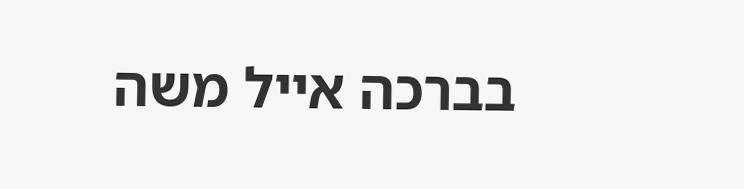בברכה אייל משה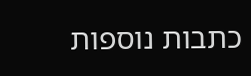כתבות נוספות